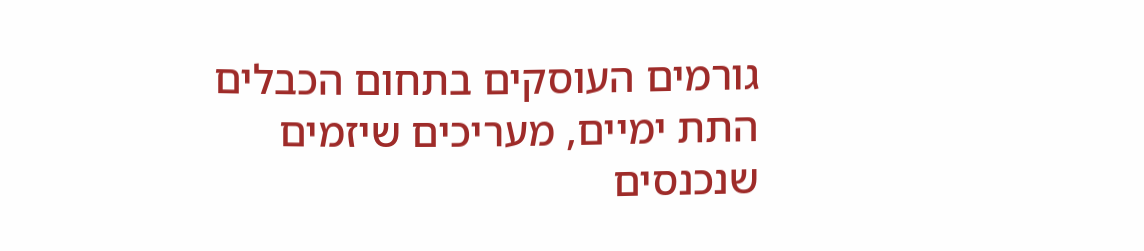גורמים העוסקים בתחום הכבלים התת ימיים, מעריכים שיזמים שנכנסים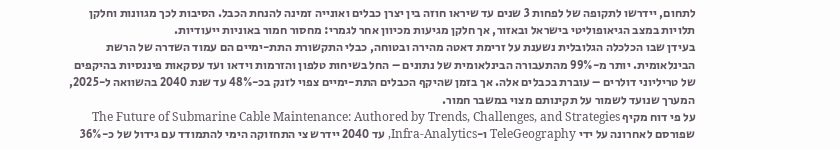לתחום, יידרשו לתקופה של לפחות 3 שנים עד שיראו חוזה בין יצרן כבלים ואונייה זמינה להנחת הכבל. הסיבות לכך מגוונות וחלקן תלויות במצב הגיאופוליטי בישראל ובאזור, אך חלקן מגיעות מכיוון אחר לגמרי: מחסור חמור באוניות ייעודיות.
בעידן שבו הכלכלה הגלובלית נשענת על זרימת דאטה מהירה ובטוחה, כבלי התקשורת התת-ימיים הם עמוד השדרה של הרשת הבינלאומית. יותר מ-99% מהתעבורה הבינלאומית של נתונים – החל בשיחות טלפון והזרמות וידאו ועד עסקאות פיננסיות בהיקפים של טריליוני דולרים – עוברת בכבלים אלה. אך בזמן שהיקף הכבלים התת-ימיים צפוי לזנק בכ-48% עד שנת 2040 בהשוואה ל-2025, המערך שנועד לשמור על תקינותם מצוי במשבר חמור.
על פי דוח מקיף The Future of Submarine Cable Maintenance: Authored by Trends, Challenges, and Strategies שפורסם לאחרונה על ידי TeleGeography ו-Infra-Analytics, עד 2040 יידרש צי התחזוקה הימי להתמודד עם גידול של כ-36%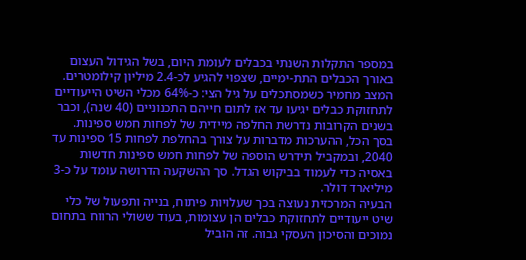במספר התקלות השנתי בכבלים לעומת היום, בשל הגידול העצום באורך הכבלים התת-ימיים, שצפוי להגיע לכ-2.4 מיליון קילומטרים. המצב מחמיר כשמסתכלים על גיל הצי: כ-64% מכלי השיט הייעודיים לתחזוקת כבלים יגיעו עד אז לתום חייהם התכנוניים (40 שנה), וכבר בשנים הקרובות נדרשת החלפה מיידית של לפחות חמש ספינות. בסך הכל, ההערכות מדברות על צורך בהחלפת לפחות 15 ספינות עד 2040, ובמקביל תידרש הוספה של לפחות חמש ספינות חדשות באסיה כדי לעמוד בביקוש הגדל. סך ההשקעה הדרושה עומד על כ-3 מיליארד דולר.
הבעיה המרכזית נעוצה בכך שעלויות פיתוח, בנייה ותפעול של כלי שיט ייעודיים לתחזוקת כבלים הן עצומות, בעוד ששולי הרווח בתחום נמוכים והסיכון העסקי גבוה. זה הוביל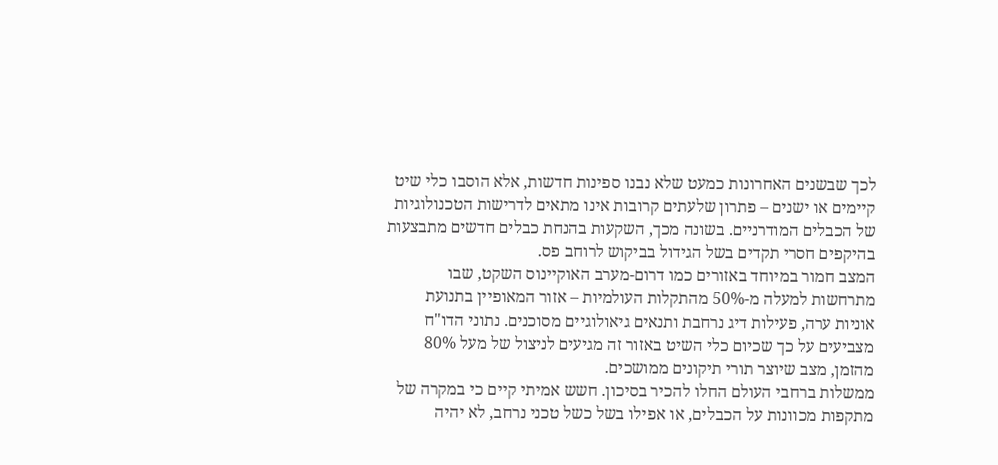לכך שבשנים האחרונות כמעט שלא נבנו ספינות חדשות, אלא הוסבו כלי שיט קיימים או ישנים – פתרון שלעתים קרובות אינו מתאים לדרישות הטכנולוגיות של הכבלים המודרניים. בשונה מכך, השקעות בהנחת כבלים חדשים מתבצעות בהיקפים חסרי תקדים בשל הגידול בביקוש לרוחב פס.
המצב חמור במיוחד באזורים כמו דרום-מערב האוקיינוס השקט, שבו מתרחשות למעלה מ-50% מהתקלות העולמיות – אזור המאופיין בתנועת אוניות ערה, פעילות דיג נרחבת ותנאים גיאולוגיים מסוכנים. נתוני הדו"ח מצביעים על כך שכיום כלי השיט באזור זה מגיעים לניצול של מעל 80% מהזמן, מצב שיוצר תורי תיקונים ממושכים.
ממשלות ברחבי העולם החלו להכיר בסיכון. חשש אמיתי קיים כי במקרה של מתקפות מכוונות על הכבלים, או אפילו בשל כשל טכני נרחב, לא יהיה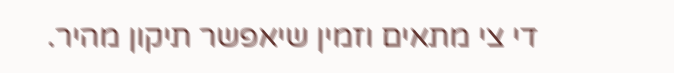די צי מתאים וזמין שיאפשר תיקון מהיר.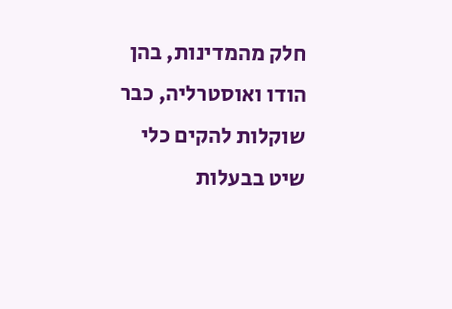חלק מהמדינות, בהן הודו ואוסטרליה, כבר שוקלות להקים כלי שיט בבעלות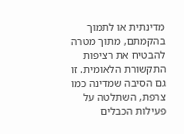מדינתית או לתמוך בהקמתם, מתוך מטרה להבטיח את רציפות התקשורת הלאומית. זו גם הסיבה שמדינה כמו צרפת, השתלטה על פעילות הכבלים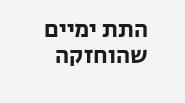התת ימיים שהוחזקה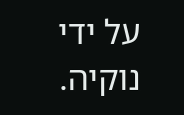על ידי נוקיה.